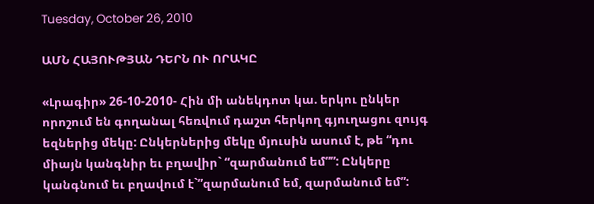Tuesday, October 26, 2010

ԱՄՆ ՀԱՅՈՒԹՅԱՆ ԴԵՐՆ ՈՒ ՈՐԱԿԸ

«Լրագիր» 26-10-2010- Հին մի անեկդոտ կա. երկու ընկեր որոշում են գողանալ հեռվում դաշտ հերկող գյուղացու զույգ եզներից մեկը: Ընկերներից մեկը մյուսին ասում է, թե “դու միայն կանգնիր եւ բղավիր` “զարմանում եմ””: Ընկերը կանգնում եւ բղավում է`”զարմանում եմ, զարմանում եմ”: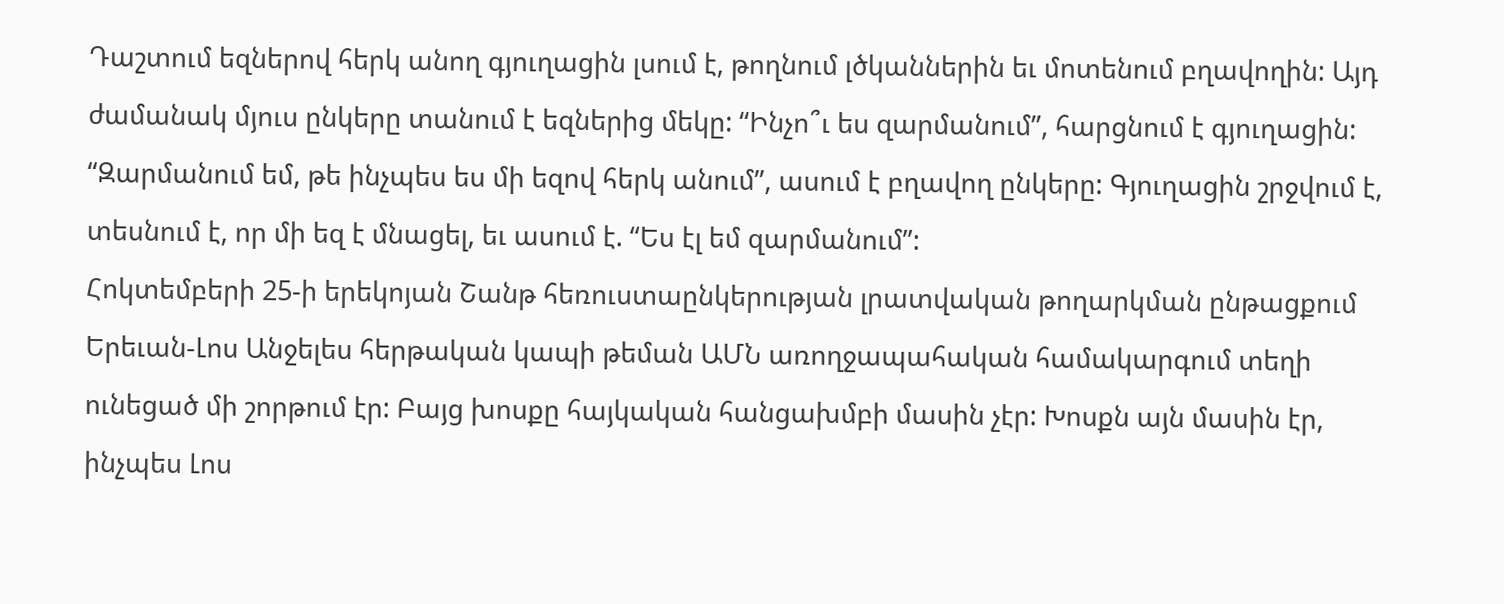Դաշտում եզներով հերկ անող գյուղացին լսում է, թողնում լծկաններին եւ մոտենում բղավողին: Այդ ժամանակ մյուս ընկերը տանում է եզներից մեկը: “Ինչո՞ւ ես զարմանում”, հարցնում է գյուղացին: “Զարմանում եմ, թե ինչպես ես մի եզով հերկ անում”, ասում է բղավող ընկերը: Գյուղացին շրջվում է, տեսնում է, որ մի եզ է մնացել, եւ ասում է. “Ես էլ եմ զարմանում”:
Հոկտեմբերի 25-ի երեկոյան Շանթ հեռուստաընկերության լրատվական թողարկման ընթացքում Երեւան-Լոս Անջելես հերթական կապի թեման ԱՄՆ առողջապահական համակարգում տեղի ունեցած մի շորթում էր: Բայց խոսքը հայկական հանցախմբի մասին չէր: Խոսքն այն մասին էր, ինչպես Լոս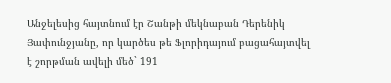Անջելեսից հայտնում էր Շանթի մեկնաբան Դերենիկ Յափունջյանը, որ կարծես թե Ֆլորիդայում բացահայտվել է շորթման ավելի մեծ` 191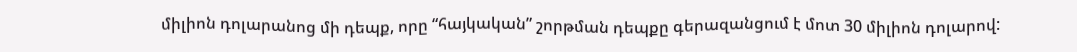միլիոն դոլարանոց մի դեպք, որը “հայկական” շորթման դեպքը գերազանցում է մոտ 30 միլիոն դոլարով: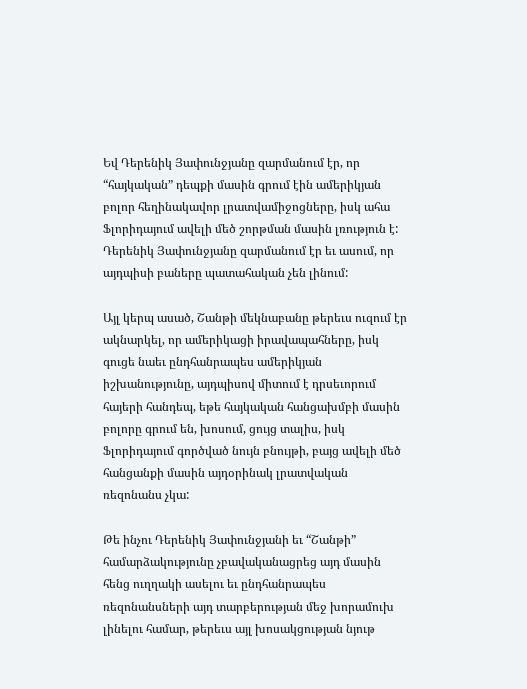Եվ Դերենիկ Յափունջյանը զարմանում էր, որ “հայկական” դեպքի մասին գրում էին ամերիկյան բոլոր հեղինակավոր լրատվամիջոցները, իսկ ահա Ֆլորիդայում ավելի մեծ շորթման մասին լռություն է: Դերենիկ Յափունջյանը զարմանում էր եւ ասում, որ այդպիսի բաները պատահական չեն լինում:

Այլ կերպ ասած, Շանթի մեկնաբանը թերեւս ուզում էր ակնարկել, որ ամերիկացի իրավապահները, իսկ գուցե նաեւ ընդհանրապես ամերիկյան իշխանությունը, այդպիսով միտում է դրսեւորում հայերի հանդեպ, եթե հայկական հանցախմբի մասին բոլորը գրում են, խոսում, ցույց տալիս, իսկ Ֆլորիդայում գործված նույն բնույթի, բայց ավելի մեծ հանցանքի մասին այդօրինակ լրատվական ռեզոնանս չկա:

Թե ինչու Դերենիկ Յափունջյանի եւ “Շանթի” համարձակությունը չբավականացրեց այդ մասին հենց ուղղակի ասելու եւ ընդհանրապես ռեզոնանսների այդ տարբերության մեջ խորամուխ լինելու համար, թերեւս այլ խոսակցության նյութ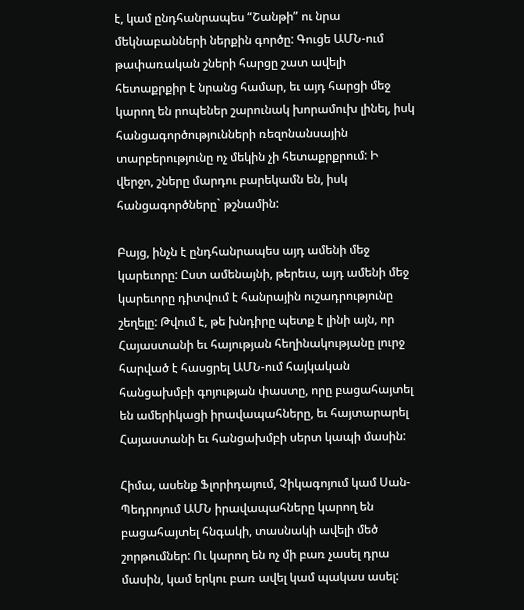է, կամ ընդհանրապես “Շանթի” ու նրա մեկնաբանների ներքին գործը: Գուցե ԱՄՆ-ում թափառական շների հարցը շատ ավելի հետաքրքիր է նրանց համար, եւ այդ հարցի մեջ կարող են րոպեներ շարունակ խորամուխ լինել, իսկ հանցագործությունների ռեզոնանսային տարբերությունը ոչ մեկին չի հետաքրքրում: Ի վերջո, շները մարդու բարեկամն են, իսկ հանցագործները` թշնամին:

Բայց, ինչն է ընդհանրապես այդ ամենի մեջ կարեւորը: Ըստ ամենայնի, թերեւս, այդ ամենի մեջ կարեւորը դիտվում է հանրային ուշադրությունը շեղելը: Թվում է, թե խնդիրը պետք է լինի այն, որ Հայաստանի եւ հայության հեղինակությանը լուրջ հարված է հասցրել ԱՄՆ-ում հայկական հանցախմբի գոյության փաստը, որը բացահայտել են ամերիկացի իրավապահները, եւ հայտարարել Հայաստանի եւ հանցախմբի սերտ կապի մասին:

Հիմա, ասենք Ֆլորիդայում, Չիկագոյում կամ Սան-Պեդրոյում ԱՄՆ իրավապահները կարող են բացահայտել հնգակի, տասնակի ավելի մեծ շորթումներ: Ու կարող են ոչ մի բառ չասել դրա մասին, կամ երկու բառ ավել կամ պակաս ասել: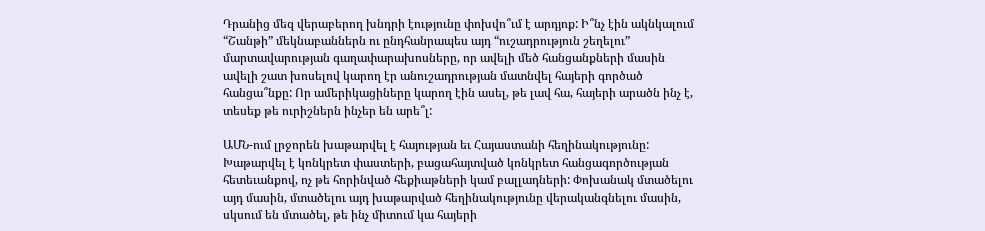Դրանից մեզ վերաբերող խնդրի էությունը փոխվո՞ւմ է արդյոք: Ի՞նչ էին ակնկալում “Շանթի” մեկնաբաններն ու ընդհանրապես այդ “ուշադրություն շեղելու” մարտավարության գաղափարախոսները, որ ավելի մեծ հանցանքների մասին ավելի շատ խոսելով կարող էր անուշադրության մատնվել հայերի գործած հանցա՞նքը: Որ ամերիկացիները կարող էին ասել, թե լավ հա, հայերի արածն ինչ է, տեսեք թե ուրիշներն ինչեր են արե՞լ:

ԱՄՆ-ում լրջորեն խաթարվել է հայության եւ Հայաստանի հեղինակությունը: Խաթարվել է կոնկրետ փաստերի, բացահայտված կոնկրետ հանցագործության հետեւանքով, ոչ թե հորինված հեքիաթների կամ բալլադների: Փոխանակ մտածելու այդ մասին, մտածելու այդ խաթարված հեղինակությունը վերականգնելու մասին, սկսում են մտածել, թե ինչ միտում կա հայերի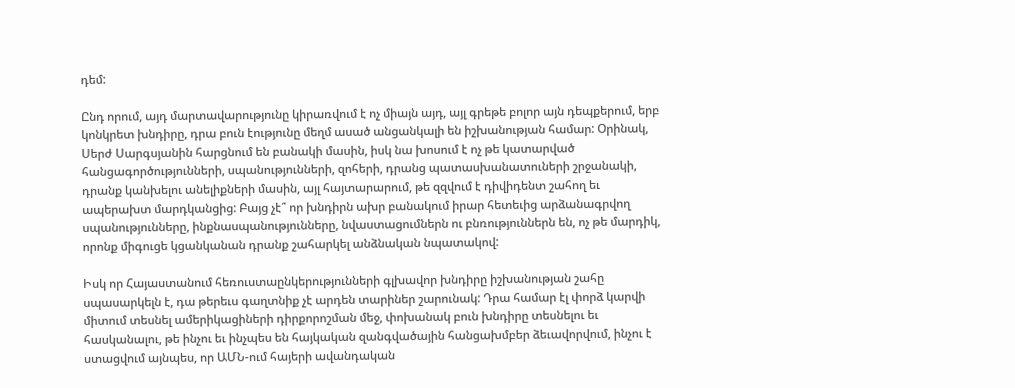դեմ:

Ընդ որում, այդ մարտավարությունը կիրառվում է ոչ միայն այդ, այլ գրեթե բոլոր այն դեպքերում, երբ կոնկրետ խնդիրը, դրա բուն էությունը մեղմ ասած անցանկալի են իշխանության համար: Օրինակ, Սերժ Սարգսյանին հարցնում են բանակի մասին, իսկ նա խոսում է ոչ թե կատարված հանցագործությունների, սպանությունների, զոհերի, դրանց պատասխանատուների շրջանակի, դրանք կանխելու անելիքների մասին, այլ հայտարարում, թե զզվում է դիվիդենտ շահող եւ ապերախտ մարդկանցից: Բայց չէ՞ որ խնդիրն ախր բանակում իրար հետեւից արձանագրվող սպանությունները, ինքնասպանությունները, նվաստացումներն ու բնռություններն են, ոչ թե մարդիկ, որոնք միգուցե կցանկանան դրանք շահարկել անձնական նպատակով:

Իսկ որ Հայաստանում հեռուստաընկերությունների գլխավոր խնդիրը իշխանության շահը սպասարկելն է, դա թերեւս գաղտնիք չէ արդեն տարիներ շարունակ: Դրա համար էլ փորձ կարվի միտում տեսնել ամերիկացիների դիրքորոշման մեջ, փոխանակ բուն խնդիրը տեսնելու եւ հասկանալու, թե ինչու եւ ինչպես են հայկական զանգվածային հանցախմբեր ձեւավորվում, ինչու է ստացվում այնպես, որ ԱՄՆ-ում հայերի ավանդական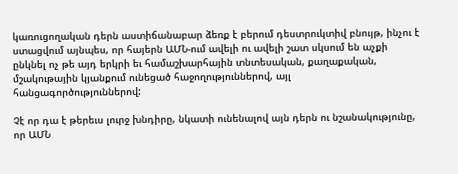կառուցողական դերն աստիճանաբար ձեռք է բերում դեստրուկտիվ բնույթ, ինչու է ստացվում այնպես, որ հայերն ԱՄՆ-ում ավելի ու ավելի շատ սկսում են աչքի ընկնել ոչ թե այդ երկրի եւ համաշխարհային տնտեսական, քաղաքական, մշակութային կյանքում ունեցած հաջողություններով, այլ հանցագործություններով:

Չէ որ դա է թերեւս լուրջ խնդիրը, նկատի ունենալով այն դերն ու նշանակությունը, որ ԱՄՆ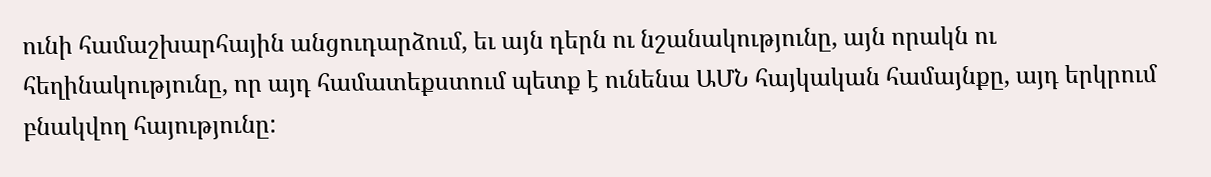ունի համաշխարհային անցուդարձում, եւ այն դերն ու նշանակությունը, այն որակն ու հեղինակությունը, որ այդ համատեքստում պետք է ունենա ԱՄՆ հայկական համայնքը, այդ երկրում բնակվող հայությունը: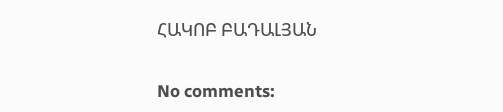ՀԱԿՈԲ ԲԱԴԱԼՅԱՆ

No comments: